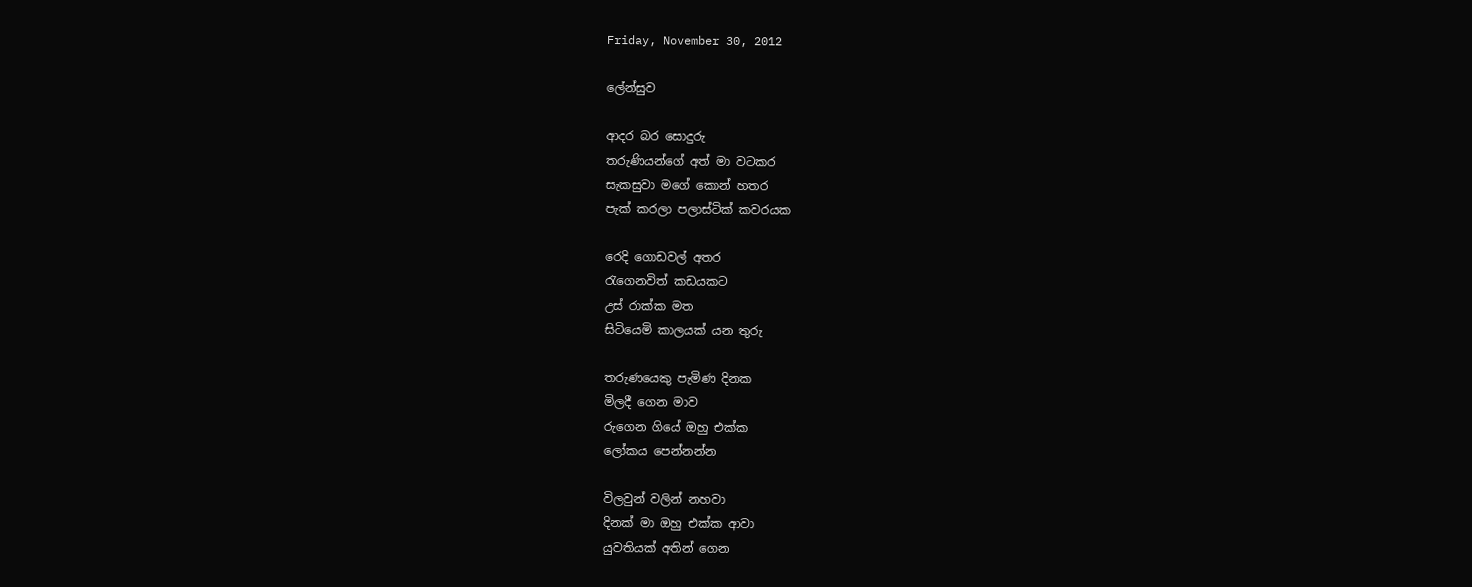Friday, November 30, 2012

ලේන්සුව

ආදර බර සොදුරු
තරුණියන්ගේ අත් මා වටකර
සැකසුවා මගේ කොන් හතර
පැක් කරලා පලාස්ටික් කවරයක

රෙදි ගොඩවල් අතර
රැගෙනවිත් කඩයකට
උස් රාක්ක මත
සිටියෙමි කාලයක් යන තුරු

තරුණයෙකු පැමිණ දිනක
මිලදී ගෙන මාව
රුගෙන ගියේ ඔහු එක්ක
ලෝකය පෙන්නන්න

විලවුන් වලින් නහවා
දිනක් මා ඔහු එක්ක ආවා
යුවතියක් අතින් ගෙන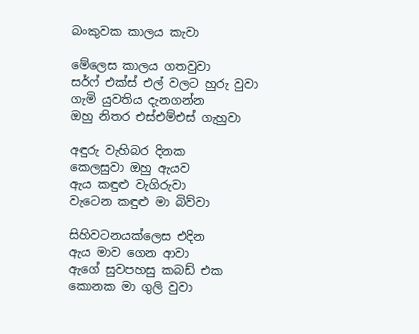බංකුවක කාලය කැවා

මේලෙස කාලය ගතවුවා
සර්ෆ් එක්ස් එල් වලට හුරු වුවා
ගැමි යුවතිය දැනගන්න
ඔහු නිතර එස්එම්එස් ගැහුවා

අඳුරු වැහිබර දිනක
කෙලසුවා ඔහු ඇයව
ඇය කඳුළු වැගිරුවා
වැටෙන කඳුළු මා බිව්වා

සිහිවටනයක්ලෙස එදින
ඇය මාව ගෙන ආවා
ඇගේ සුවපහසු කබඩ් එක
කොනක මා ගුලි වුවා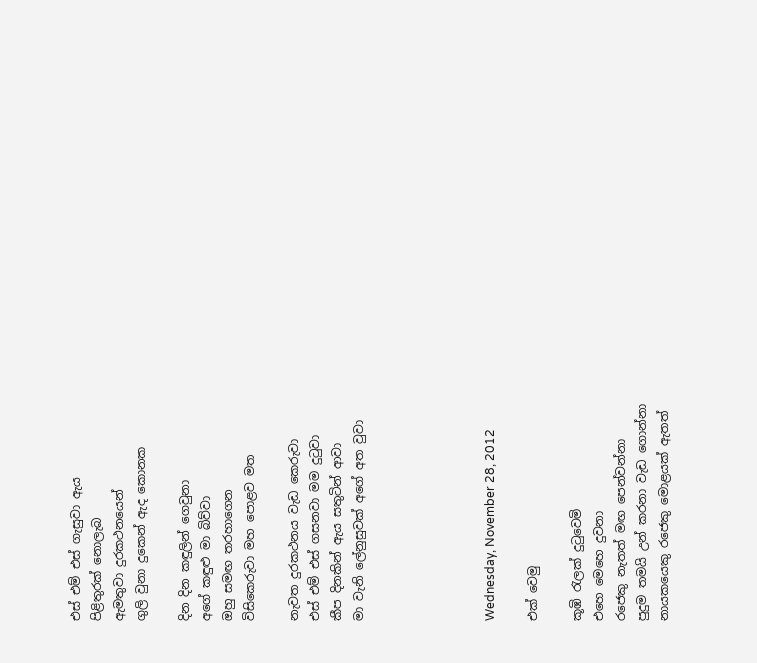එස් එම් එස් ගැසුවා ඇය
පිළිතුරක් නොලැබ
ඇමතුවා දුරකථනයෙන්
ගුලි වුනා දුකෙන් ඇද කොනක

දින දින කඳුලින් ගෙවුනා
අගේ කඳුළු මා බිව්වා
ඔහු සමඟ තරහාගෙන
විසිකෙරුවා මහ පොළව මත

නැවත දුරකථනය වැඩ කෙරුවා
එස් එම් එස් ගසනවා මම දුටුවා
කීප දිනකින් ඇය සතුටින් ආවා
මා වැනි ලේනුසුවක් අගේ අත වුවා





Wednesday, November 28, 2012

එක් වෙමු

කූඹි රැලක් දුටුවෙමි
එහෙ මෙහෙ දුවනා
ර‍ජෙකු නැතත් මඟ පෙන්වන්නා
පුදුම තමයි උන් කරනා වැඩ ගොන්නා
නායකයෙකු රජෙකු මොළයක් ඇතත්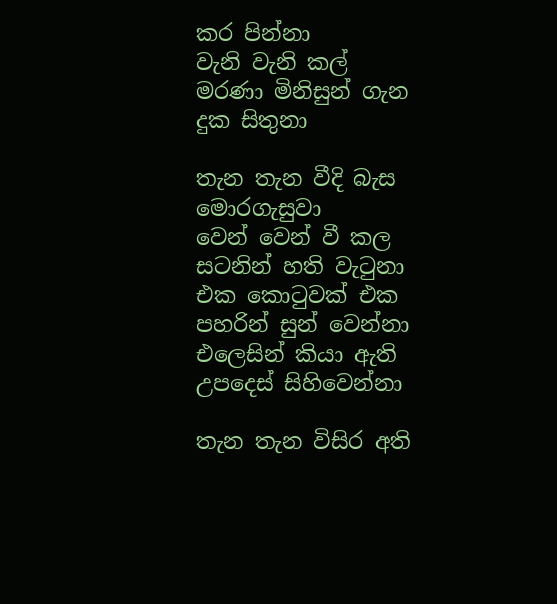කර පින්නා
වැනි වැනි කල් මරණා මිනිසුන් ගැන
දුක සිතුනා

තැන තැන වීදි බැස මොරගැසුවා
වෙන් වෙන් වී කල සටනින් හති වැටුනා
එක කොටුවක් එක පහරින් සුන් වෙන්නා
එලෙසින් කියා ඇති උපදෙස් සිහිවෙන්නා

තැන තැන විසිර අති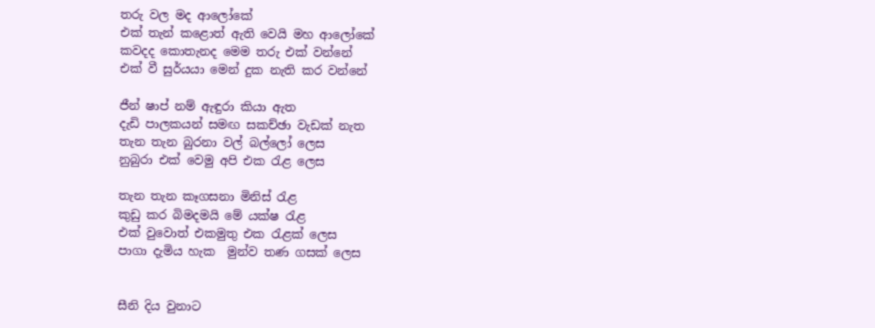තරු වල මද ආලෝකේ
එක් තැන් ‍කළොත් ඇති වෙයි මහ ආලෝකේ
කවදද කොතැනද මෙම තරු එක් වන්නේ
එක් වී සුර්යයා මෙන් දුක නැති කර වන්නේ

ජීන් ෂාප් නම් ඇඳුරා කියා ඇත
දැඩි පාලකයන් සමඟ සකච්ඡා වැඩක් නැත
තැන තැන බුරනා වල් බල්ලෝ ලෙස
නුබුරා එක් වෙමු අපි එක රැළ ලෙස

තැන තැන කෑගසනා මිනිස් රැළ
කුඩු කර බිමදමයි මේ යක්ෂ රැළ
එක් වුවොත් එකමුතු එක රැළක් ලෙස
පාගා දැමිය හැක  මුන්ව තණ ගසක් ලෙස


සීනි දිය වුනාට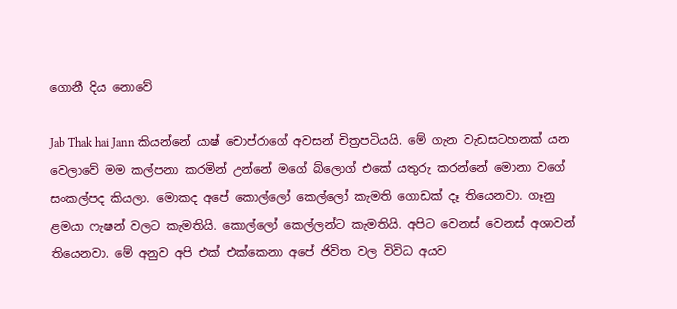ගොනී දිය නොවේ

Jab Thak hai Jann කියන්නේ යාෂ් චොප්රාගේ අවසන් චිත්‍රපටියයි. මේ ගැන වැඩසටහනක් යන වෙලාවේ මම කල්පනා කරමින් උන්නේ මගේ බ්ලොග් එකේ යතුරු කරන්නේ මොනා වගේ සංකල්පද කියලා. මොකද අපේ කොල්ලෝ කෙල්ලෝ කැමති ගොඩක් දෑ තියෙනවා. ගෑනු ළමයා ෆැෂන් වලට කැමතියි. කොල්ලෝ කෙල්ලන්ට කැමතියි. අපිට වෙනස් වෙනස් අශාවන් තියෙනවා. මේ අනුව අපි එක් එක්කෙනා අපේ ජිවිත වල විවිධ අයව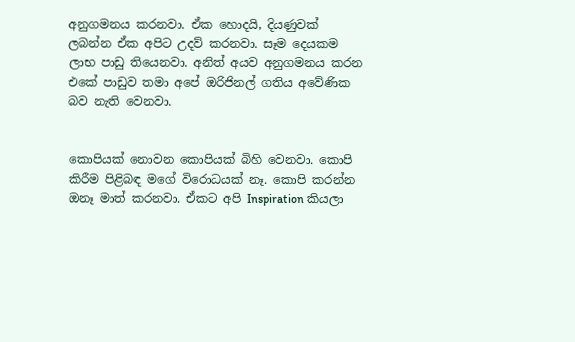අනුගමනය කරනවා. ඒක හොදයි, දියණුවක් ලබන්න ඒක අපිට උදව් කරනවා. සෑම දෙයකම ලාභ පාඩු තියෙනවා. අනිත් අයව අනුගමනය කරන එකේ පාඩුව තමා අපේ ඔරිජිනල් ගතිය අවේණික බව නැති වෙනවා.


කොපියක් නොවන කොපියක් බිහි වෙනවා. කොපි කිරීම පිළිබඳ මගේ විරොධයක් නෑ. කොපි කරන්න ඔනෑ මාත් කරනවා. ඒකට අපි Inspiration කියලා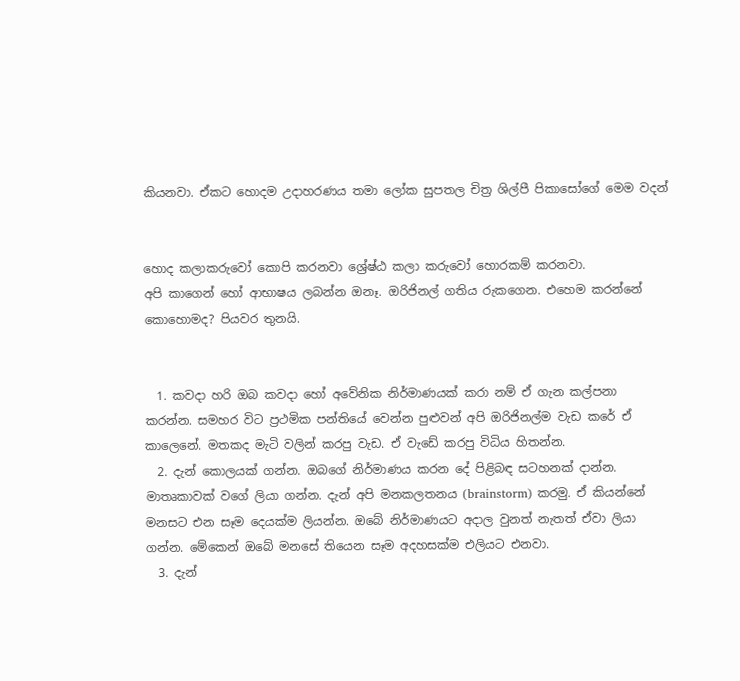කියනවා. ඒකට හොදම උදාහරණය තමා ලෝක සුපතල චිත්‍ර ශිල්පී පිකාසෝගේ මෙම වදන්


හොද කලාකරුවෝ කොපි කරනවා ශ්‍රේෂ්ඨ කලා කරුවෝ හොරකම් කරනවා.
අපි කාගෙන් හෝ ආභාෂය ලබන්න ඔනෑ. ඔරිජිනල් ගතිය රුකගෙන. එහෙම කරන්නේ කොහොමද? පියවර තුනයි.


  1. කවදා හරි ඔබ කවදා හෝ අවේනික නිර්මාණයක් කරා නම් ඒ ගැන කල්පනා කරන්න. සමහර විට ප්‍රථමික පන්තියේ වෙන්න පුළුවන් අපි ඔරිජිනල්ම වැඩ කරේ ඒ කාලෙනේ. මතකද මැටි වලින් කරපු වැඩ. ඒ වැඩේ කරපු විධිය හිතන්න.
  2. දැන් කොලයක් ගන්න. ඔබගේ නිර්මාණය කරන දේ පිළිබඳ සටහනක් දාන්න. මාතෘකාවක් වගේ ලියා ගන්න. දැන් අපි මනකලතනය (brainstorm) කරමු. ඒ කියන්නේ මනසට එන සෑම දෙයක්ම ලියන්න. ඔබේ නිර්මාණයට අදාල වුනත් නැතත් ඒවා ලියා ගන්න. මේකෙන් ඔබේ මනසේ තියෙන සෑම අදහසක්ම එලියට එනවා.
  3. දැන්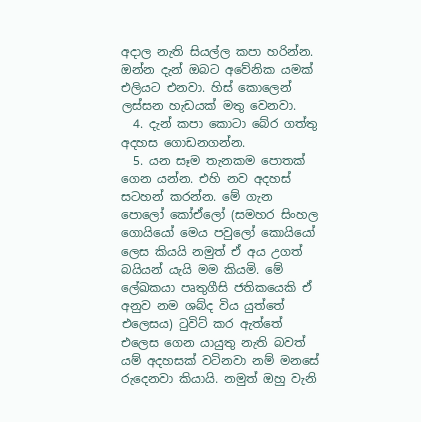අදාල නැති සියල්ල කපා හරින්න. ඔන්න දැන් ඔබට අවේනික යමක් එලියට එනවා. හිස් කොලෙන් ලස්සන හැඩයක් මතු වෙනවා.
  4. දැන් කපා කොටා බේර ගත්තු අදහස ගොඩනගන්න.
  5. යන සෑම තැනකම පොතක් ගෙන යන්න. එහි නව අදහස් සටහන් කරන්න. මේ ගැන පොලෝ කෝඒලෝ (සමහර සිංහල ගොයියෝ මෙය පවුලෝ කොයියෝ ලෙස කියයි නමුත් ඒ අය උගත් බයියන් යැයි මම කියමි. මේ ලේඛකයා පෘතුගීසි ජතිකයෙකි ඒ අනුව නම ශබ්ද විය යුත්තේ එලෙසය) ටුවිට් කර ඇත්තේ එලෙස ගෙන යායුතු නැති බවත් යම් අදහසක් වටිනවා නම් මනසේ රුදෙනවා කියායි. නමුත් ඔහු වැනි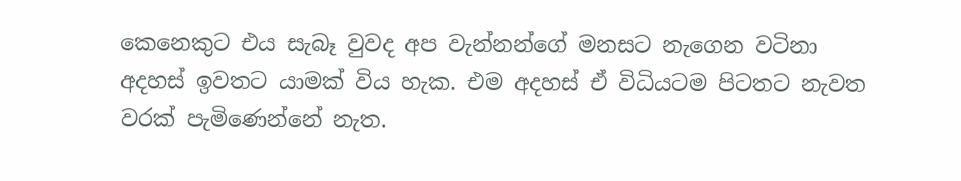කෙනෙකුට එය සැබෑ වුවද අප වැන්නන්ගේ මනසට නැගෙන වටිනා අදහස් ඉවතට යාමක් විය හැක. එම අදහස් ඒ විධියටම පිටතට නැවත වරක් පැමිණෙන්නේ නැත.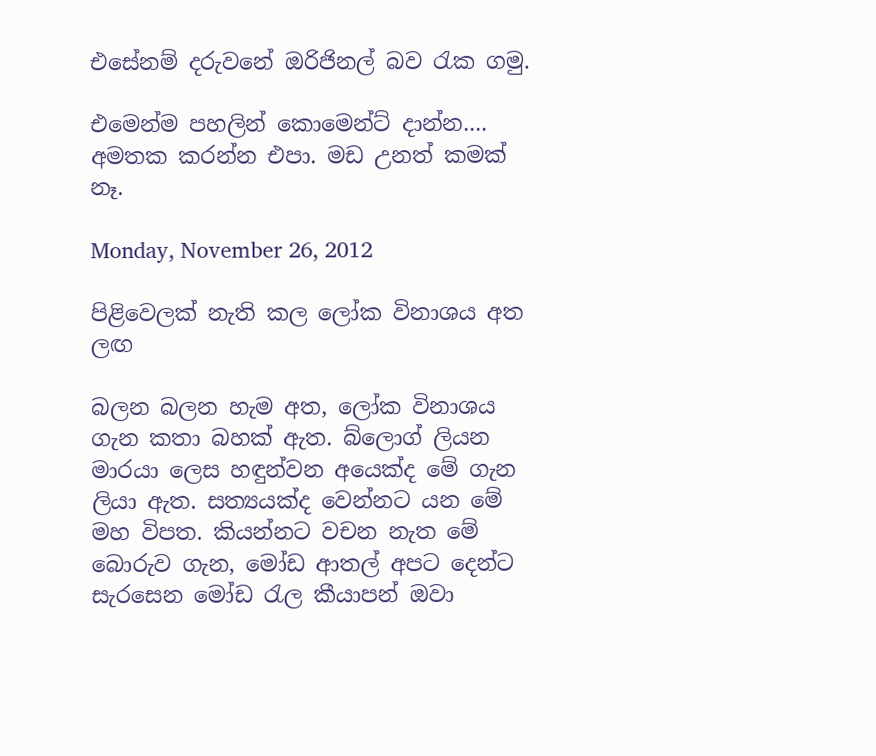එසේනම් දරුවනේ ඔරිජිනල් බව රැක ගමු.

එමෙන්ම පහලින් කොමෙන්ට් දාන්න.... අමතක කරන්න එපා. මඩ උනත් කමක් නෑ.

Monday, November 26, 2012

පිළිවෙලක් නැති කල ලෝක විනාශය අත ලඟ

බලන බලන හැම අත, ලෝක විනාශය ගැන කතා බහක් ඇත. බ්ලොග් ලියන මාරයා ලෙස හඳුන්වන අයෙක්ද මේ ගැන ලියා ඇත. සත්‍යයක්ද වෙන්නට යන මේ මහ විපත. කියන්නට වචන නැත මේ බොරුව ගැන, මෝඩ ආතල් අපට දෙන්ට සැරසෙන මෝඩ රැල කීයාපන් ඔවා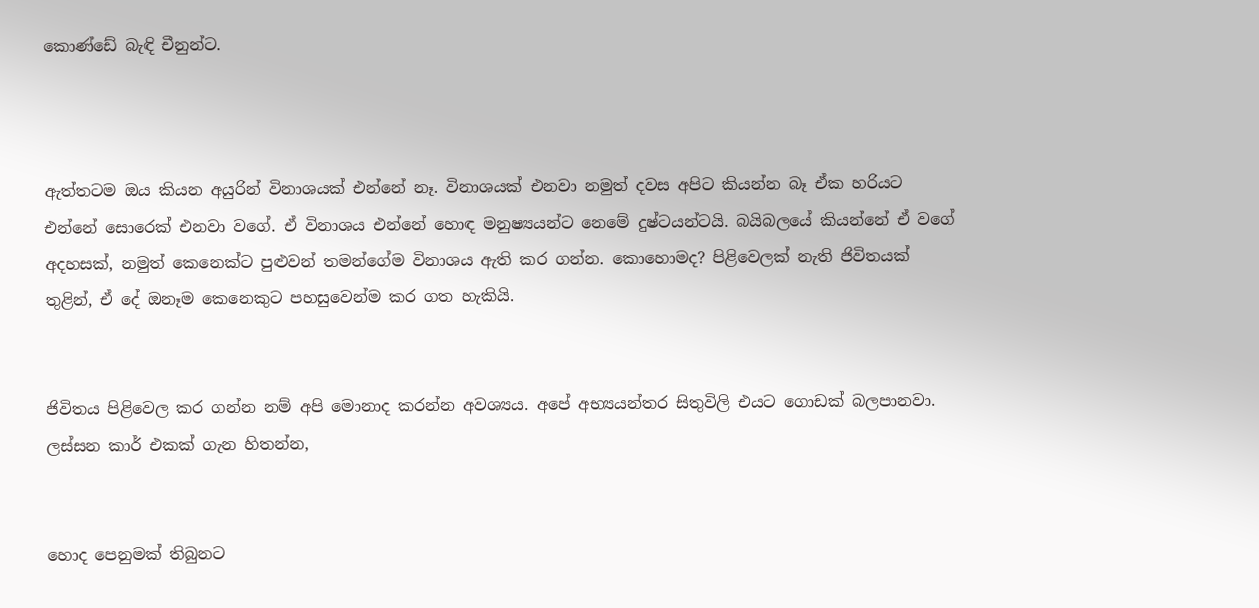කොණ්ඩේ බැඳි චීනුන්ට.



ඇත්තටම ඔය කියන අයුරින් විනාශයක් එන්නේ නෑ. විනාශයක් එනවා නමුත් දවස අපිට කියන්න බෑ ඒක හරියට එන්නේ සොරෙක් එනවා වගේ. ඒ විනාශය එන්නේ හොඳ මනුෂ්‍යයන්ට නෙමේ දුෂ්ටයන්ටයි. බයිබලයේ කියන්නේ ඒ වගේ අදහසක්, නමුත් කෙනෙක්ට පුළුවන් තමන්ගේම විනාශය ඇති කර ගන්න. කොහොමද? පිළිවෙලක් නැති ජිවිතයක් තුළින්, ඒ දේ ඔනෑම කෙනෙකුට පහසුවෙන්ම කර ගත හැකියි.


ජිවිතය පිළිවෙල කර ගන්න නම් අපි මොනාද කරන්න අවශ්‍යය. අපේ අභ්‍යයන්තර සිතුවිලි එයට‍ ගොඩක් බලපානවා. ලස්සන කාර් එකක් ගැන හිතන්න,


හොද පෙනුමක් තිබුනට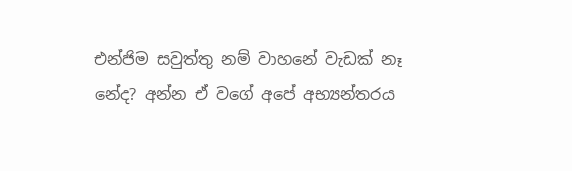එන්ජිම සවුත්තු නම් වාහනේ වැඩක් නෑ නේද? අන්න ඒ වගේ අපේ අභ්‍යන්තරය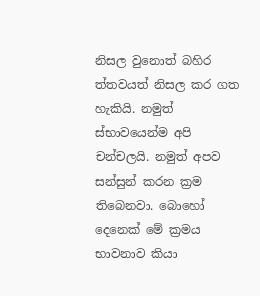නිසල වුනොත් බහිර ත්තවයත් නිසල කර ගත හැකියි. නමුත් ස්භාවයෙන්ම අපි චන්චලයි. නමුත් අපව සන්සුන් කරන ක්‍රම තිබෙනවා. බොහෝ දෙනෙක් මේ ක්‍රමය භාවනාව කියා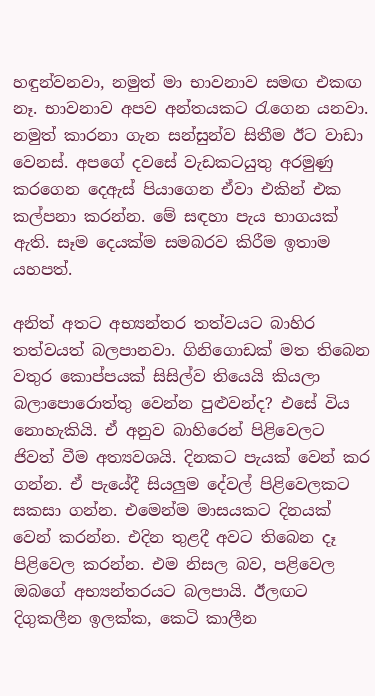හඳුන්වනවා, නමුත් මා භාවනාව සමඟ එකඟ නෑ. භාවනාව අපව අන්තයකට රැගෙන යනවා. නමුත් කාරනා ගැන සන්සුන්ව සිතීම ඊට වාඩා වෙනස්. අපගේ දවසේ වැඩකටයුතු අරමුණු කරගෙන දෙඇස් පියාගෙන ඒවා එකින් එක කල්පනා කරන්න. මේ සඳහා පැය භාගයක් ඇති. සෑම දෙයක්ම සමබරව කිරීම ඉතාම යහපත්.

අනිත් අතට අභ්‍යන්තර තත්වයට බාහිර තත්වයත් බලපානවා. ගිනිගොඩක් මත තිබෙන වතුර කොප්පයක් සිසිල්ව තියෙයි කියලා බලාපොරොත්තු වෙන්න පුළුවන්ද? එසේ විය නොහැකියි. ඒ අනුව බාහිරෙන් පිළිවෙලට ජිවත් වීම අත්‍යවශයි. දිනකට පැයක් වෙන් කර ගන්න. ඒ පැයේදී සියලුම දේවල් පිළිවෙලකට සකසා ගන්න. එමෙන්ම මාසයකට දිනයක් වෙන් කරන්න. එදින තුළදී අවට තිබෙන දෑ පිළිවෙල කරන්න. එම නිසල බව, පළිවෙල ඔබගේ අභ්‍යන්තරයට බලපායි. ඊලඟට දිගුකලීන ඉලක්ක, කෙටි කාලීන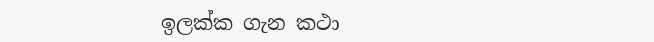ඉලක්ක ගැන කථා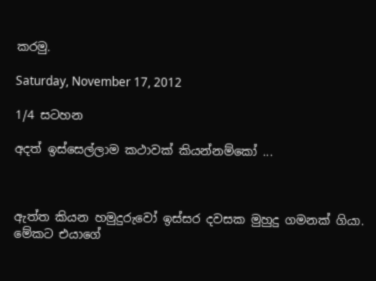කරමු.

Saturday, November 17, 2012

1/4 සටහන

අදත් ඉස්සෙල්ලාම කථාවක් කියන්නම්කෝ ...



ඇත්ත කියන හමුදුරුවෝ ඉස්සර දවසක මුහුදු ගමනක් ගියා. මේකට එයාගේ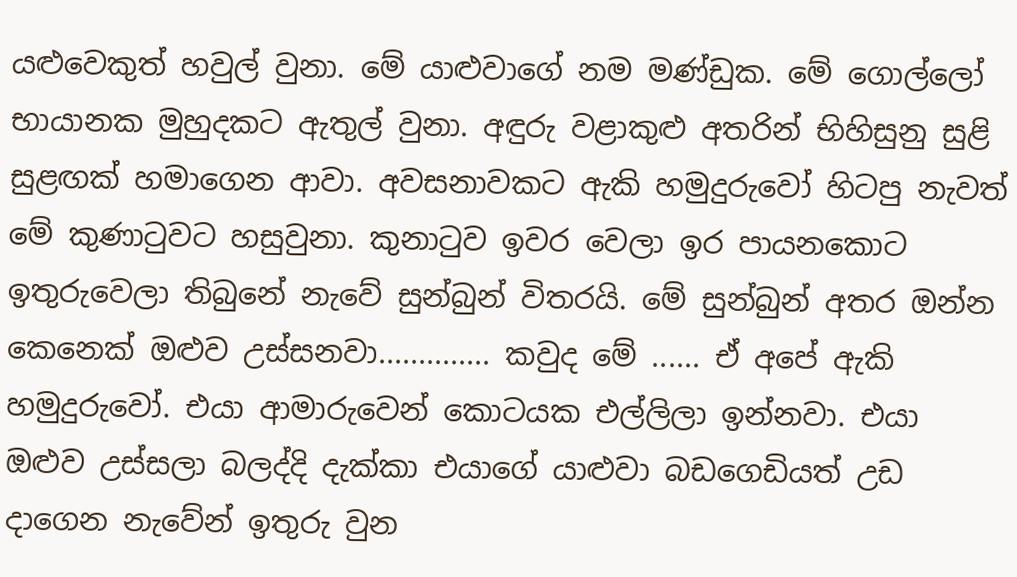යළුවෙකුත් හවුල් වුනා. මේ යාළුවාගේ නම මණ්ඩුක. මේ ගොල්ලෝ භායානක මුහුදකට ඇතුල් වුනා. අඳුරු වළාකුළු අතරින් භිහිසුනු සුළි  සුළඟක් හමාගෙන ආවා. අවසනාවකට ඇකි හමුදුරුවෝ හිටපු නැවත් මේ කුණාටුවට හසුවුනා. කුනාටුව ඉවර වෙලා ඉර පායනකොට ඉතුරුවෙලා තිබුනේ නැවේ සුන්බුන් විතරයි. මේ සුන්බුන් අතර ඔන්න කෙනෙක් ඔළුව උස්සනවා.............. කවුද මේ ...... ඒ අපේ ඇකි හමුදුරුවෝ. එයා ආමාරුවෙන් කොටයක එල්ලිලා ඉන්නවා. එයා ඔළුව උස්සලා බලද්දි දැක්කා එයාගේ යාළුවා බඩගෙඩියත් උඩ දාගෙන නැවේන් ඉතුරු වුන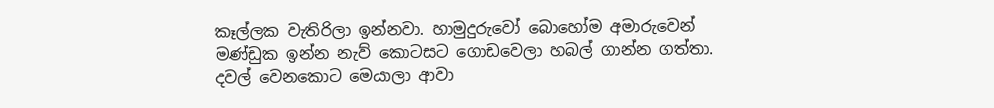කෑල්ලක වැතිරිලා ඉන්නවා. හාමුදුරුවෝ ‍බොහෝම අමාරුවෙන් මණ්ඩුක ඉන්න නැව් කොටසට ගොඩවෙලා හබල් ගාන්න ගත්තා. දවල් වෙනකොට මෙයාලා ආවා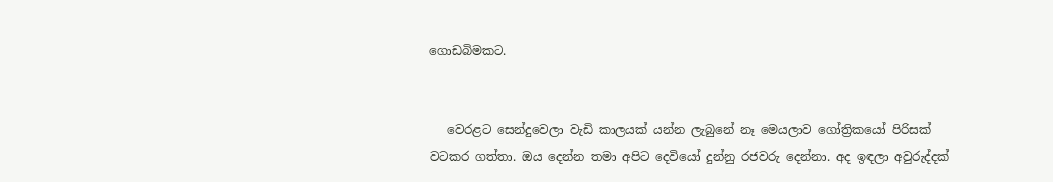ගොඩබිමකට.


   වෙරළට සෙන්දුවෙලා වැඩි කාලයක් යන්න ලැබුනේ නෑ මෙයලාව ගෝත්‍රිකයෝ පිරිසක් වටකර ගත්තා. ඔය දෙන්න තමා අපිට දෙවියෝ දුන්නු රජවරු දෙන්නා. අද ඉඳලා අවුරුද්දක්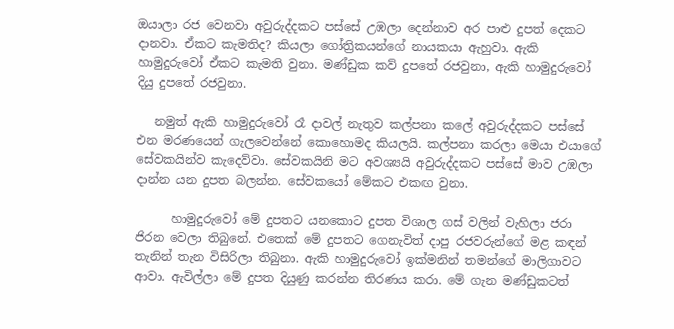ඔයාලා රජ වෙනවා අවුරුද්දකට පස්සේ උඹලා දෙන්නාව අර පාළු දුපත් දෙකට දානවා. ඒකට කැමතිද? කියලා ගෝත්‍රිකයන්ගේ නායකයා ඇහුවා. ඇකි හාමුදුරුවෝ ඒකට කැමති වුනා. මණ්ඩුක කව් දුපතේ රජවුනා, ඇකි හාමුදුරුවෝ දියු දුපතේ රජවුනා.

   නමුත් ඇකි හාමුදුරුවෝ රෑ දාවල් නැතුව කල්පනා කලේ අවුරුද්දකට පස්සේ එන මරණයෙන් ගැලවෙන්නේ කොහොමද කියලයි. කල්පනා කරලා මෙයා එයාගේ සේවකයින්ව කැදෙව්වා. සේවකයිනි මට අවශ්‍යයි අවුරුද්දකට පස්සේ මාව උඹලා දාන්න යන දුපත බලන්න. සේවකයෝ මේකට එකඟ වුනා.

      හාමුදුරුවෝ මේ දුපතට යනකොට දුපත විශාල ගස් වලින් වැහිලා ජරා ජිරන වෙලා තිබුනේ. එතෙක් මේ දුපතට ගෙනැවිත් දාපු රජවරුන්ගේ මළ කඳන් තැනින් තැන විසිරිලා තිබුනා. ඇකි හාමුදුරුවෝ ඉක්මනින් තමන්ගේ මාලිගාවට ආවා. ඇවිල්ලා මේ දුපත දියුණු කරන්න තිරණය කරා. මේ ගැන මණ්ඩුකටත්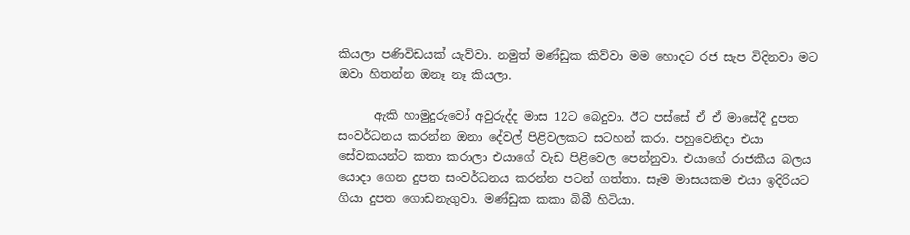කියලා පණිවිඩයක් යැව්වා. නමුත් මණ්ඩුක කිව්වා මම හොදට රජ සැප විදිනවා මට ඔවා හිතන්න ඔනෑ නෑ කියලා.

      ඇකි හාමුදුරුවෝ අවුරුද්ද මාස 12ට බෙදුවා. ඊට පස්සේ ඒ ඒ මාසේදී දුපත සංවර්ධනය කරන්න ඔනා දේවල් පිළිවලකට සටහන් කරා. පහුවෙනිදා එයා සේවකයන්ට කතා කරාලා එයාගේ වැඩ පිළිවෙල පෙන්නුවා. එයාගේ රාජකීය බලය යොදා ගෙන දුපත සංවර්ධනය කරන්න පටන් ගත්තා. සෑම මාසයකම එයා ඉදිරියට ගියා දුපත ගොඩනැගුවා. මණ්ඩුක කකා බිබී හිටියා.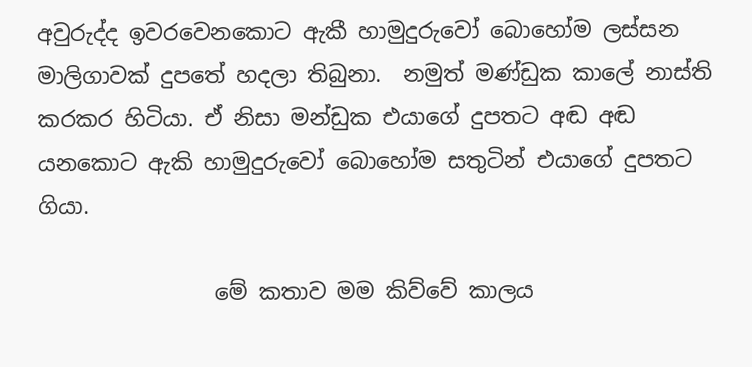අවුරුද්ද ඉවරවෙනකොට ඇකී හාමුදුරුවෝ බොහෝම ලස්සන මාලිගාවක් දුපතේ හදලා තිබුනා.  නමුත් මණ්ඩුක කාලේ නාස්ති කරකර හිටියා. ඒ නිසා මන්ඩුක එයාගේ දුපතට අඬ අඬ යනකොට ඇකි හාමුදුරුවෝ ‍බොහෝම සතුටින් එයාගේ දුපතට ගියා.

                මේ කතාව මම කිව්වේ කාලය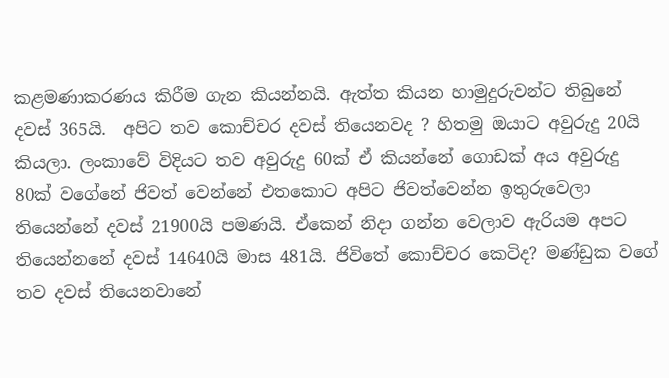කළමණාකරණය කිරීම ගැන කියන්නයි. ඇත්ත කියන හාමුදුරුවන්ට තිබුනේ දවස් 365යි.  අපිට තව කොච්චර දවස් තියෙනවද ? හිතමු ඔයාට අවුරුදු 20යි කියලා. ලංකාවේ විදියට තව අවුරුදු 60ක් ඒ කියන්නේ ගොඩක් අය අවුරුදු 80ක් වගේනේ ජිවත් වෙන්නේ එත‍කොට අපිට ජිවත්වෙන්න ඉතුරුවෙලා තියෙන්නේ දවස් 21900යි පමණයි. ඒකෙන් නිදා ගන්න වෙලාව ඇරියම අපට තියෙන්නනේ දවස් 14640යි මාස 481යි. ජිවිතේ කොච්චර කෙටිද? මණ්ඩුක වගේ තව දවස් තියෙනවානේ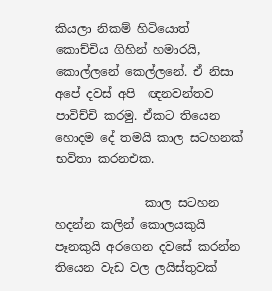කියලා නිකම් හිටියොත් කොච්චිය ගිහින් හමාරයි, කොල්ලනේ කෙල්ලනේ. ඒ නිසා අපේ දවස් අපි  ඥනවන්තව පාවිච්චි කරමු. ඒකට තියෙන හොදම දේ තමයි කාල සටහනක් භවිතා කරනඑක.

               කාල සටහන හදන්න කලින් කොලයකුයි පෑනකුයි අරගෙන දවසේ කරන්න තියෙන වැඩ වල ලයිස්තුවක්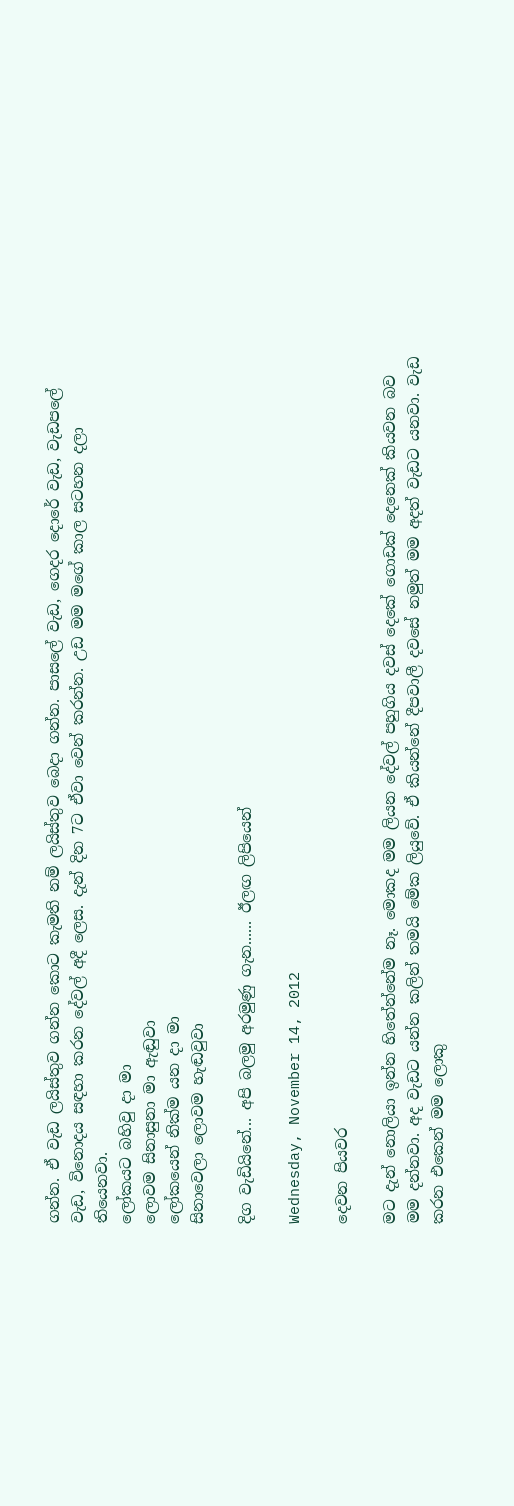ගන්න. ඒ වැඩ ලයිස්තුව ගන්න කොට කැමති නම් ලයිස්තුව බෙදා ගන්න. පාසලේ වැඩ, ගෙදර දොරේ වැඩ, වැඩපලේ වැඩ, විනොදය සඳහා කරන දේවල් අදී ලෙස. දැන් දින 7ට ඒවා වෙන් කරන්න. උඩ මම මගේ කාල සටහන දලා තියෙනවා.
ලෝකයට බහිවු දා මා
ලොවම සිනාසුනා මා ඇඬුවා
ලෝකයෙන් නික්ම යන දා මා
සිනාවෙලා ලොවම හැඬවුවා

දිග වැඩියිනේ... අපි බලමු අරමුණු ගැන...... ඊලඟ ලිපියෙන්

Wednesday, November 14, 2012

දෙවන පියවර

මට දැන් නොලියා ඉන්න හිතේන්නේම නෑ. මොකද මම ලියන දේවල් පහුගිය දවස් දෙකේ ගොඩක් දෙනෙක් කියවන බව මම දන්නවා. අද වැඩට යන්න කලින් තමයි මේක ලියුවේ. ඒ කියන්නේ දීපවාලී දවසේ නමුත් මම අදත් වැඩට යනවා. වැඩ කරන එකෙන් මම ලොකු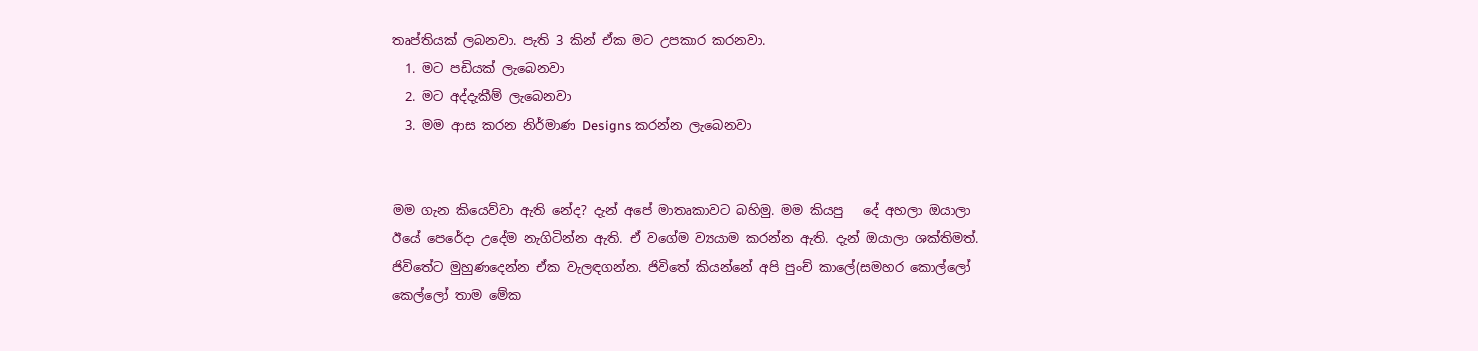තෘප්තියක් ලබනවා. පැති 3 කින් ඒක මට උපකාර කරනවා.
  1. මට පඩියක් ලැබෙනවා
  2. මට අද්දැකීම් ලැබෙනවා
  3. මම ආස කරන නිර්මාණ Designs කරන්න ලැබෙනවා


මම ගැන කියෙව්වා ඇති නේද? දැන් ‍අපේ මාතෘකාවට බහිමු. මම කියපු   දේ අහලා ඔයාලා ඊයේ පෙරේදා උදේම නැගිටින්න ඇති. ඒ වගේම ව්‍යයාම කරන්න ඇති. දැන් ඔයාලා ශක්තිමත්. ජිවිතේට මුහුණදෙන්න ඒක වැලඳගන්න. ජිවිතේ කියන්නේ අපි පුංච් කාලේ(සමහර කොල්ලෝ කෙල්ලෝ තාම මේක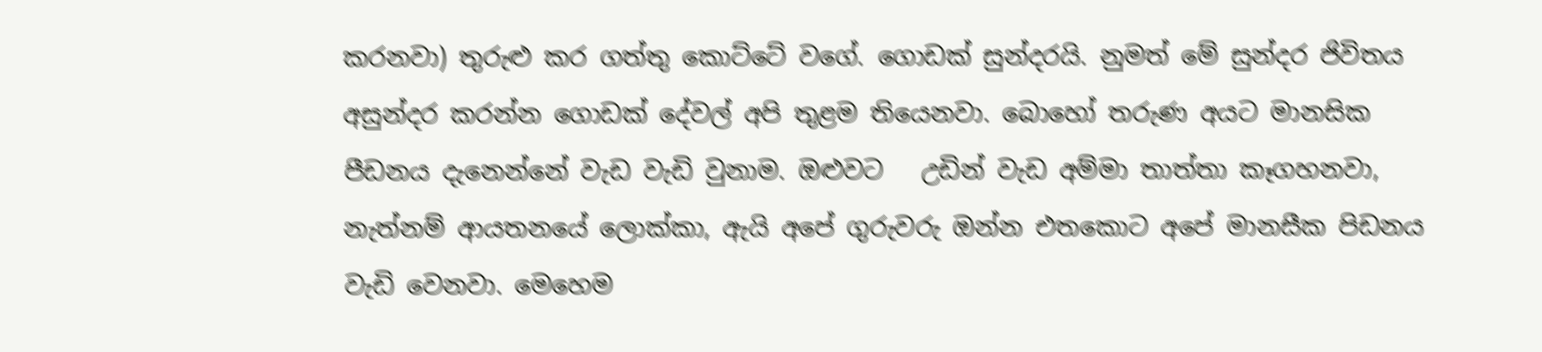කරනවා) තුරුළු කර ගත්තු කොට්ටේ වගේ. ගොඩක් සුන්දරයි. නුමත් මේ සුන්දර ජිවිතය අසුන්දර කරන්න ගොඩක් දේවල් අපි තුළම තියෙනවා. බොහෝ තරුණ අයට මානසික පීඩනය දැනෙන්නේ වැඩ වැඩි වුනාම. ඔළුවට   උඩින් වැඩ අම්මා තාත්තා කෑගහනවා, නැත්නම් ආයතනයේ ලොක්කා, ඇයි අපේ ගුරුවරු ඔන්න එතකොට අපේ මානසීක පිඩනය වැඩි වෙනවා. මෙහෙම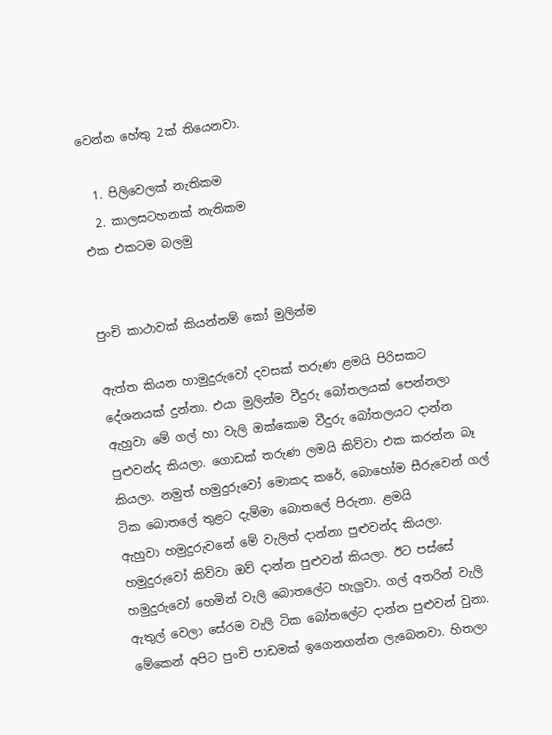වෙන්න හේතු 2ක් තියෙනවා.

  1. පිලිවෙලක් නැතිකම
  2. කාලසටහනක් නැතිකම
එක එකටම බලමු


පුංචි කාථාවක් කියන්නම් කෝ මුලින්ම

ඇත්ත කියන හාමුදුරුවෝ දවසක් තරුණ ළමයි පිරිසකට දේශනයක් දුන්නා. එයා මුලින්ම වීදුරු බෝතලයක් පෙන්නලා ඇහුවා මේ ගල් හා වැලි ඔක්කොම වීදුරු බෝතලයට දාන්න පුළුවන්ද කියලා. ගොඩක් තරුණ ලමයි කිව්වා එක කරන්න බෑ කියලා. නමුත් හමුදුරුවෝ මොකද කරේ, බොහෝම සීරුවෙන් ගල් ටික බොතලේ තුළට දැම්මා බොතලේ පිරුනා. ළමයි ඇහුවා ‍හමුදුරුවනේ මේ වැලිත් දාන්නා පුළුවන්ද කියලා. හමුදුරුවෝ කිව්වා ඔව් දාන්න පුළුවන් කියලා. ඊට පස්සේ හමුදුරුවෝ හෙමින් වැලි බොතලේට හැලුවා. ගල් අතරින් වැලි ඇතුල් වෙලා සේරම වැලි ටික බෝතලේට දාන්න පුළුවන් වුනා.  මේකෙන් අපිට පුංචි පාඩමක් ඉගෙනගන්න ලැබෙනවා. හිතලා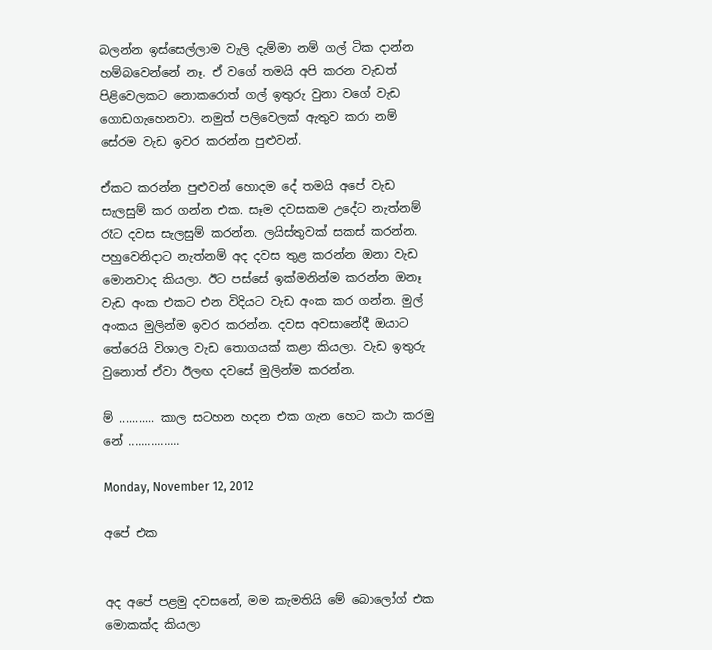බලන්න ඉස්සෙල්ලාම වැලි දැම්මා නම් ගල් ටික දාන්න හම්බවෙන්නේ නෑ. ඒ වගේ තමයි අපි කරන වැඩත් පිළිවෙලකට නොකරොත් ගල් ඉතුරු වුනා වගේ වැඩ ගොඩගැහෙනවා. නමුත් පලිවෙලක් ඇතුව කරා නම් සේරම වැඩ ඉවර කරන්න පුළුවන්.

ඒකට කරන්න පුළුවන් හොදම දේ තමයි අපේ වැඩ සැලසුම් කර ගන්න එක. සෑම දවසකම උදේට නැත්නම් රෑට දවස සැලසුම් කරන්න. ලයිස්තුවක් සකස් කරන්න. පහුවෙනිදාට නැත්නම් අද දවස තුළ කරන්න ඔනා වැඩ මොනවාද කියලා. ඊට පස්සේ ඉක්මනින්ම කරන්න ඔනෑ වැඩ අංක එකට එන විදියට වැඩ අංක කර ගන්න. මුල් අංකය මුලින්ම ඉවර කරන්න. දවස අවසානේදී ඔයාට තේරෙයි විශාල වැඩ තොගයක් කළා කියලා. වැඩ ඉතුරු වුනොත් ඒවා ඊලඟ දවසේ මුලින්ම කරන්න.

ම් ........... කාල සටහන හදන එක ගැන හෙට කථා කරමු නේ ................

Monday, November 12, 2012

අපේ එක


අද අපේ පළමු දවසනේ, මම කැමතියි මේ බොලෝග් එක මොකක්ද කියලා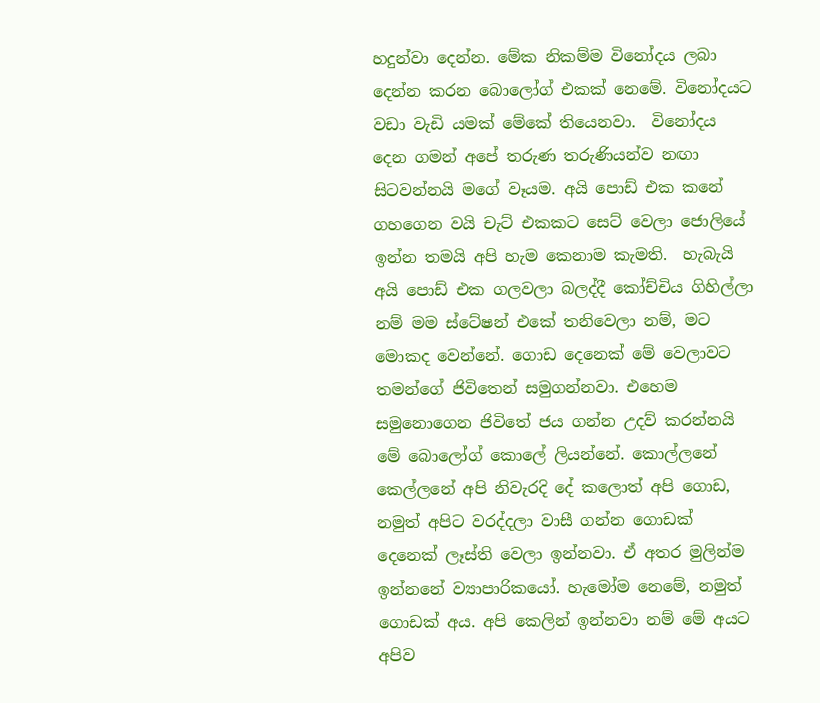හදුන්වා දෙන්න. මේක නිකම්ම විනෝදය ලබා දෙන්න කරන බොලෝග් එකක් නෙමේ. විනෝදයට වඩා වැඩි යමක් මේකේ තියෙනවා.  විනෝදය දෙන ගමන් අපේ තරුණ තරුණියන්ව නඟා සිටවන්නයි මගේ වෑයම. අයි පොඩ් එක කනේ ගහගෙන වයි චැට් එකකට සෙට් වෙලා ජොලියේ ඉන්න තමයි අපි හැම කෙනාම කැමති.  හැබැයි අ‍යි පොඩ් එක ගලවලා බලද්දී කෝච්චිය ගිහිල්ලා නම් මම ස්ටේෂන් එකේ තනිවෙලා නම්, මට මොකද වෙන්නේ. ගොඩ දෙනෙක් මේ වෙලාවට තමන්ගේ ජිවිතෙන් සමුගන්නවා. එහෙම සමුනොගෙන ජිවිතේ ජය ගන්න උදව් කරන්නයි මේ බොලෝග් කොලේ ලියන්නේ. කොල්ලනේ කෙල්ලනේ අපි නිවැරදි දේ කලොත් අපි ගොඩ, නමුත් අපිට වරද්දලා වාසී ගන්න ගොඩක් දෙනෙක් ලෑස්ති වෙලා ඉන්නවා. ඒ අතර මුලින්ම ඉන්නනේ ව්‍යාපාරිකයෝ. හැමෝම නෙමේ, නමුත් ගොඩක් අය. අපි කෙලින් ඉන්නවා නම් මේ අයට අපිව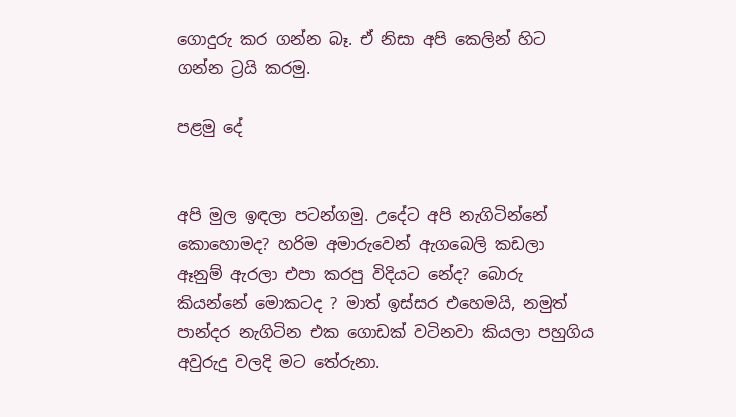ගොදුරු කර ගන්න බෑ. ඒ නිසා අපි කෙලින් හිට ගන්න ට්‍රයි කරමු.

පළමු දේ


අපි මුල ඉඳලා පටන්ගමු. උදේට අපි නැගිටින්නේ කොහොමද? හරිම අමාරුවෙන් ඇගබෙලි කඩලා ඈනුම් ඇරලා එපා කරපු විදියට නේද? බොරු කියන්නේ මොකටද ? මාත් ඉස්සර එහෙමයි, නමුත් පාන්දර නැගිටින එක ගොඩක් වටිනවා කියලා පහුගිය අවුරුදු වලදි මට තේරුනා.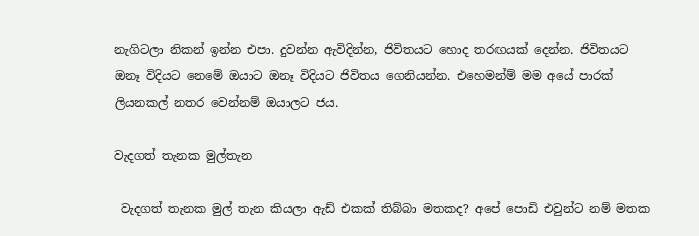නැගිටලා නිකන් ඉන්න එපා. දුවන්න ඇවිදින්න, ජිවිතයට හොද තරඟයක් දෙන්න. ජිවිතයට ඔනෑ විදියට නෙමේ ඔයාට ඔනෑ විදියට ජිවිතය ගෙනියන්න. එහෙමන්ම් මම අයේ පාරක් ලියනකල් නතර වෙන්නම් ඔයාලට ජය.

වැදගත් තැනක මුල්තැන

 වැදගත් තැනක මුල් තැන කියලා ඇඩ් එකක් තිබ්බා මතකද? අපේ පොඩි එවුන්ට නම් මතක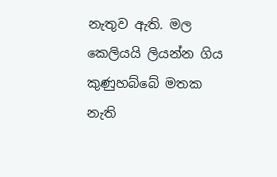නැතුව ඇති. මල කෙලියයි ලියන්න ගිය කුණුහබ්බේ මතක නැති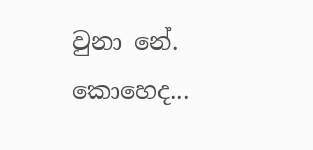වුනා නේ. කොහෙද...